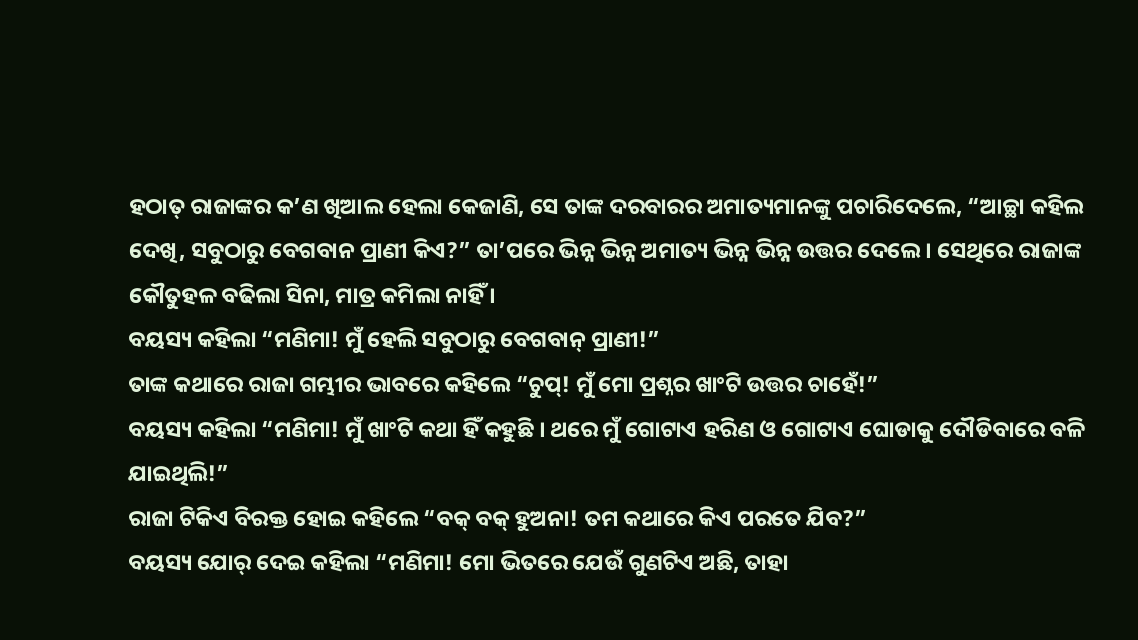ହଠାତ୍ ରାଜାଙ୍କର କ’ଣ ଖିଆଲ ହେଲା କେଜାଣି, ସେ ତାଙ୍କ ଦରବାରର ଅମାତ୍ୟମାନଙ୍କୁ ପଚାରିଦେଲେ, “ଆଚ୍ଛା କହିଲ ଦେଖି, ସବୁଠାରୁ ବେଗବାନ ପ୍ରାଣୀ କିଏ?” ତା’ପରେ ଭିନ୍ନ ଭିନ୍ନ ଅମାତ୍ୟ ଭିନ୍ନ ଭିନ୍ନ ଉତ୍ତର ଦେଲେ । ସେଥିରେ ରାଜାଙ୍କ କୌତୁହଳ ବଢିଲା ସିନା, ମାତ୍ର କମିଲା ନାହିଁ ।
ବୟସ୍ୟ କହିଲା “ମଣିମା! ମୁଁ ହେଲି ସବୁଠାରୁ ବେଗବାନ୍ ପ୍ରାଣୀ!”
ତାଙ୍କ କଥାରେ ରାଜା ଗମ୍ଭୀର ଭାବରେ କହିଲେ “ଚୁପ୍! ମୁଁ ମୋ ପ୍ରଶ୍ନର ଖାଂଟି ଉତ୍ତର ଚାହେଁ!”
ବୟସ୍ୟ କହିଲା “ମଣିମା! ମୁଁ ଖାଂଟି କଥା ହିଁ କହୁଛି । ଥରେ ମୁଁ ଗୋଟାଏ ହରିଣ ଓ ଗୋଟାଏ ଘୋଡାକୁ ଦୌଡିବାରେ ବଳି ଯାଇଥିଲି!”
ରାଜା ଟିକିଏ ବିରକ୍ତ ହୋଇ କହିଲେ “ବକ୍ ବକ୍ ହୁଅନା! ତମ କଥାରେ କିଏ ପରତେ ଯିବ?”
ବୟସ୍ୟ ଯୋର୍ ଦେଇ କହିଲା “ମଣିମା! ମୋ ଭିତରେ ଯେଉଁ ଗୁଣଟିଏ ଅଛି, ତାହା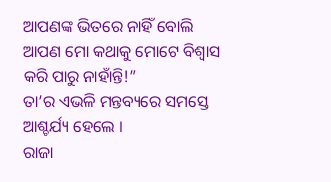ଆପଣଙ୍କ ଭିତରେ ନାହିଁ ବୋଲି ଆପଣ ମୋ କଥାକୁ ମୋଟେ ବିଶ୍ୱାସ କରି ପାରୁ ନାହାଁନ୍ତି!”
ତା’ର ଏଭଳି ମନ୍ତବ୍ୟରେ ସମସ୍ତେ ଆଶ୍ଚର୍ଯ୍ୟ ହେଲେ ।
ରାଜା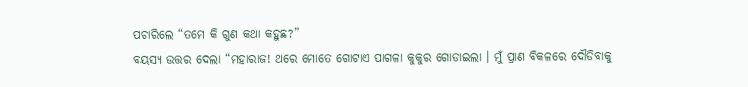ପଚାରିଲେ “ତମେ କି ଗୁଣ କଥା କହୁଛ?”
ବୟସ୍ୟ ଉତ୍ତର ଦେଲା “ମହାରାଜ! ଥରେ ମୋତେ ଗୋଟାଏ ପାଗଳା କୁକୁର ଗୋଡାଇଲା । ମୁଁ ପ୍ରାଣ ବିକଳରେ ଦୌଡିବାକୁ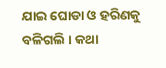ଯାଇ ଘୋଡା ଓ ହରିଣକୁ ବଳିଗଲି । କଥା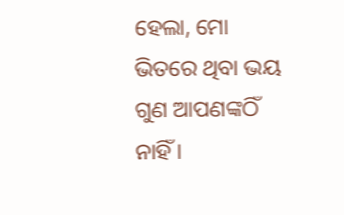ହେଲା, ମୋ ଭିତରେ ଥିବା ଭୟ ଗୁଣ ଆପଣଙ୍କଠିଁ ନାହିଁ ।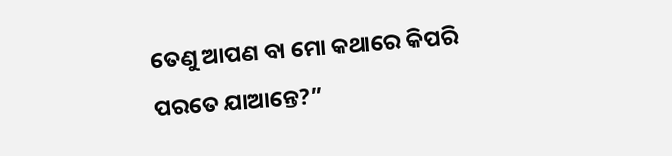ତେଣୁ ଆପଣ ବା ମୋ କଥାରେ କିପରି ପରତେ ଯାଆନ୍ତେ?”